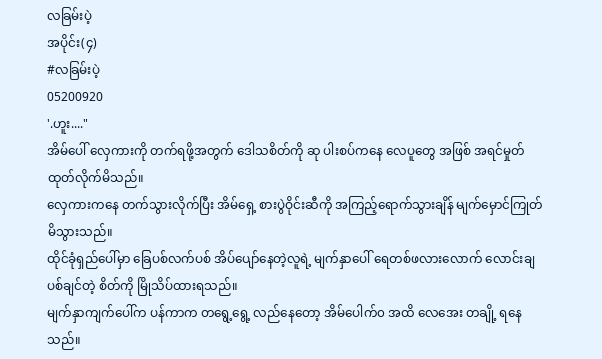လခြမ်းပဲ့
အပိုင်း(၄)
#လခြမ်းပဲ့
05200920
'.ဟူး...."
အိမ်ပေါ် လှေကားကို တက်ရဖို့အတွက် ဒေါသစိတ်ကို ဆု ပါးစပ်ကနေ လေပူတွေ အဖြစ် အရင်မှုတ်ထုတ်လိုက်မိသည်။
လှေကားကနေ တက်သွားလိုက်ပြီး အိမ်ရှေ့ စားပွဲဝိုင်းဆီကို အကြည့်ရောက်သွားချိန် မျက်မှောင်ကြုတ်မိသွားသည်။
ထိုင်ခုံရှည်ပေါ်မှာ ခြေပစ်လက်ပစ် အိပ်ပျော်နေတဲ့လူရဲ့ မျက်နှာပေါ် ရေတစ်ဖလားလောက် လောင်းချပစ်ချင်တဲ့ စိတ်ကို မြိုသိပ်ထားရသည်။
မျက်နှာကျက်ပေါ်က ပန်ကာက တရွေ့ရွေ့ လည်နေတော့ အိမ်ပေါက်၀ အထိ လေအေး တချို့ ရနေသည်။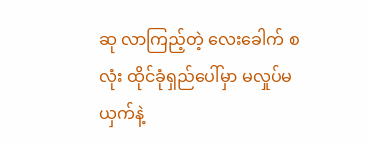ဆု လာကြည့်တဲ့ လေးခေါက် စလုံး ထိုင်ခုံရှည်ပေါ်မှာ မလှုပ်မယှက်နဲ့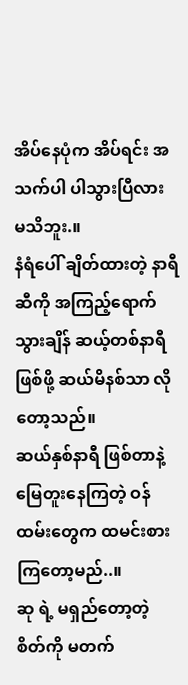အိပ်နေပုံက အိပ်ရင်း အသက်ပါ ပါသွားပြီလား မသိဘူး.။
နံရံပေါ် ချိတ်ထားတဲ့ နာရီဆီကို အကြည့်ရောက်သွားချိန် ဆယ့်တစ်နာရီဖြစ်ဖို့ ဆယ်မိနစ်သာ လိုတော့သည်။
ဆယ်နှစ်နာရီ ဖြစ်တာနဲ့ မြေတူးနေကြတဲ့ ဝန်ထမ်းတွေက ထမင်းစားကြတော့မည်..။
ဆု ရဲ့ မရှည်တော့တဲ့ စိတ်ကို မတက်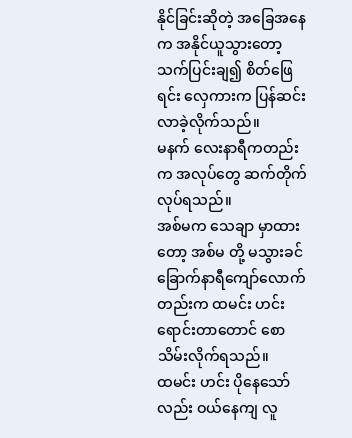နိုင်ခြင်းဆိုတဲ့ အခြေအနေက အနိုင်ယူသွားတော့ သက်ပြင်းချ၍ စိတ်ဖြေရင်း လှေကားက ပြန်ဆင်းလာခဲ့လိုက်သည်။
မနက် လေးနာရီကတည်းက အလုပ်တွေ ဆက်တိုက် လုပ်ရသည်။
အစ်မက သေချာ မှာထားတော့ အစ်မ တို့ မသွားခင် ခြောက်နာရီကျော်လောက်တည်းက ထမင်း ဟင်း ရောင်းတာတောင် စောသိမ်းလိုက်ရသည်။
ထမင်း ဟင်း ပိုနေသော်လည်း ဝယ်နေကျ လူ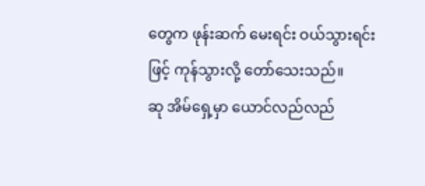တွေက ဖုန်းဆက် မေးရင်း ဝယ်သွားရင်းဖြင့် ကုန်သွားလို့ တော်သေးသည်။
ဆု အိမ်ရှေ့မှာ ယောင်လည်လည်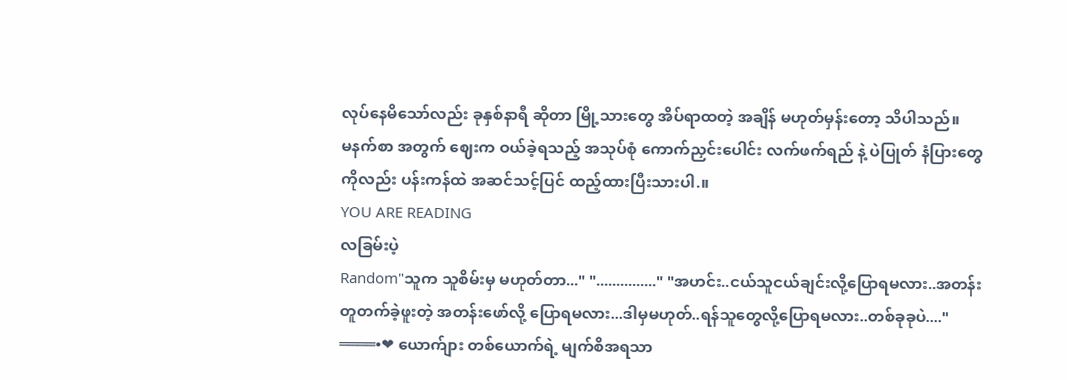လုပ်နေမိသော်လည်း ခုနှစ်နာရီ ဆိုတာ မြို့သားတွေ အိပ်ရာထတဲ့ အချိန် မဟုတ်မှန်းတော့ သိပါသည်။
မနက်စာ အတွက် ဈေးက ဝယ်ခဲ့ရသည့် အသုပ်စုံ ကောက်ညှင်းပေါင်း လက်ဖက်ရည် နဲ့ ပဲပြုတ် နံပြားတွေကိုလည်း ပန်းကန်ထဲ အဆင်သင့်ပြင် ထည့်ထားပြီးသားပါ.။
YOU ARE READING
လခြမ်းပဲ့
Random"သူက သူစိမ်းမှ မဟုတ်တာ..." "..............." "အဟင်း..ငယ်သူငယ်ချင်းလို့ပြောရမလား..အတန်းတူတက်ခဲ့ဖူးတဲ့ အတန်းဖော်လို့ ပြောရမလား...ဒါမှမဟုတ်..ရန်သူတွေလို့ပြောရမလား..တစ်ခုခုပဲ...." ════•❤ ယောက်ျား တစ်ယောက်ရဲ့ မျက်စိအရသာ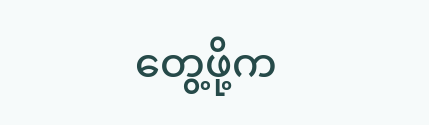တွေ့ဖို့က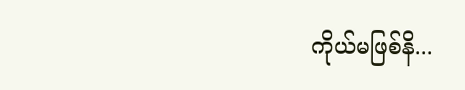ကိုယ်မဖြစ်နိ...